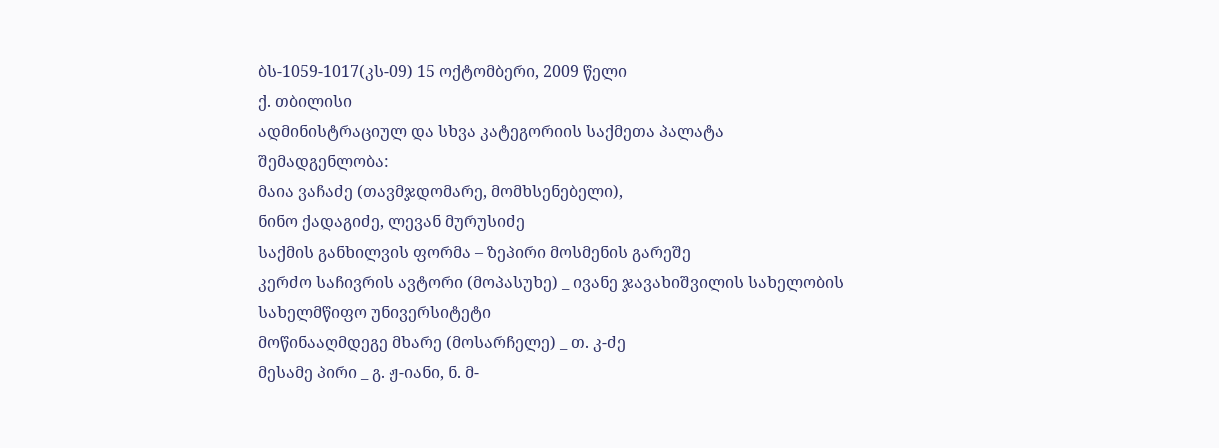ბს-1059-1017(კს-09) 15 ოქტომბერი, 2009 წელი
ქ. თბილისი
ადმინისტრაციულ და სხვა კატეგორიის საქმეთა პალატა
შემადგენლობა:
მაია ვაჩაძე (თავმჯდომარე, მომხსენებელი),
ნინო ქადაგიძე, ლევან მურუსიძე
საქმის განხილვის ფორმა – ზეპირი მოსმენის გარეშე
კერძო საჩივრის ავტორი (მოპასუხე) _ ივანე ჯავახიშვილის სახელობის სახელმწიფო უნივერსიტეტი
მოწინააღმდეგე მხარე (მოსარჩელე) _ თ. კ-ძე
მესამე პირი _ გ. ჟ-იანი, ნ. მ-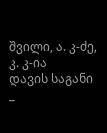შვილი, ა. კ-ძე, კ. კ-ია
დავის საგანი _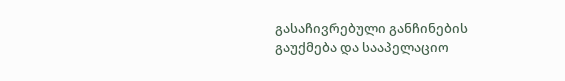გასაჩივრებული განჩინების გაუქმება და სააპელაციო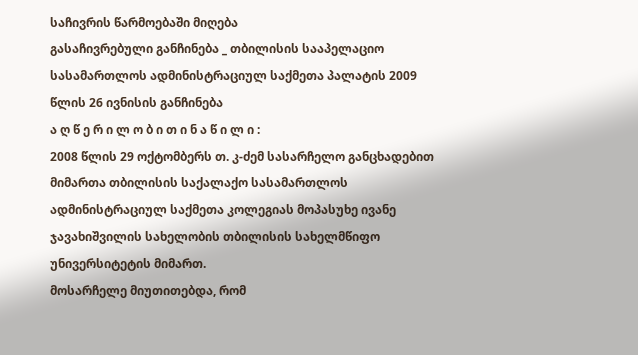საჩივრის წარმოებაში მიღება
გასაჩივრებული განჩინება _ თბილისის სააპელაციო სასამართლოს ადმინისტრაციულ საქმეთა პალატის 2009 წლის 26 ივნისის განჩინება
ა ღ წ ე რ ი ლ ო ბ ი თ ი ნ ა წ ი ლ ი :
2008 წლის 29 ოქტომბერს თ. კ-ძემ სასარჩელო განცხადებით მიმართა თბილისის საქალაქო სასამართლოს ადმინისტრაციულ საქმეთა კოლეგიას მოპასუხე ივანე ჯავახიშვილის სახელობის თბილისის სახელმწიფო უნივერსიტეტის მიმართ.
მოსარჩელე მიუთითებდა, რომ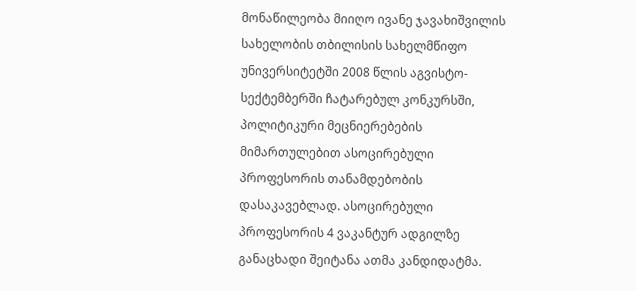მონაწილეობა მიიღო ივანე ჯავახიშვილის სახელობის თბილისის სახელმწიფო უნივერსიტეტში 2008 წლის აგვისტო-სექტემბერში ჩატარებულ კონკურსში, პოლიტიკური მეცნიერებების მიმართულებით ასოცირებული პროფესორის თანამდებობის დასაკავებლად. ასოცირებული პროფესორის 4 ვაკანტურ ადგილზე განაცხადი შეიტანა ათმა კანდიდატმა.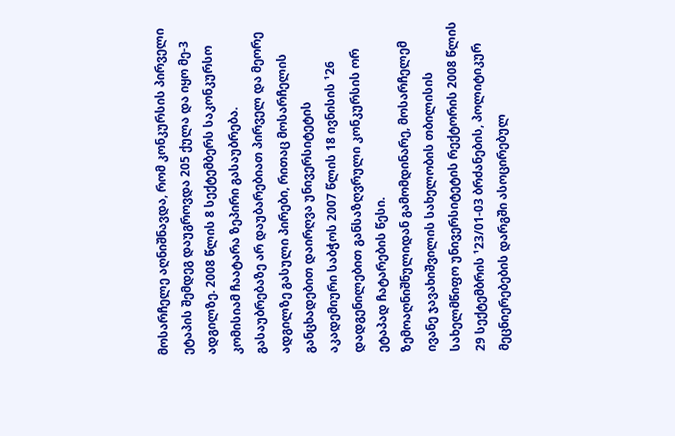მოსარჩელე აღნიშნავდა, რომ კონკურსის პირველი ეტაპის შემდეგ დაუგროვდა 205 ქულა და იყო მე-3 ადგილზე. 2008 წლის 8 სექტემბერს საკონკურსო კომისიამ ჩაატარა ზეპირი გასაუბრება. გასაუბრებაზე არ დაუბარებიათ პირველ და მეორე ადგილზე გასული პირები, რითაც მოსარჩელის განცხადებით დაირღვა უნივერსიტეტის აკადემიური საბჭოს 2007 წლის 18 ივნისის ¹26 დადგენილებით განსაზღვრული კონკურსის ორ ეტაპად ჩატარების წესი.
ზემოაღნიშნულიდან გამომდინარე, მოსარჩელემ ივანე ჯავახიშვილის სახელობის თბილისის სახელმწიფო უნივერსიტეტის რექტორის 2008 წლის 29 სექტემბრის ¹23/01-03 ბრძანების, პოლიტიკურ მეცნიერებების დარგში ასოცირებულ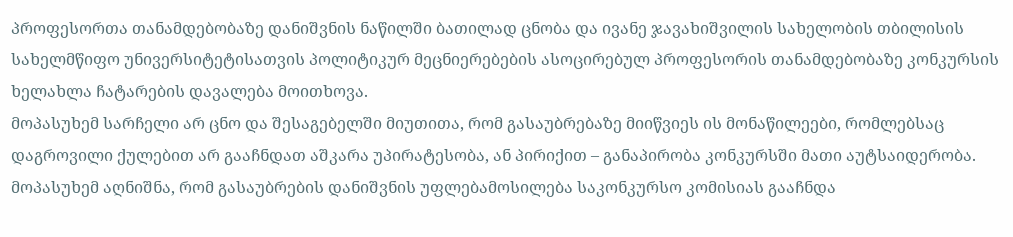პროფესორთა თანამდებობაზე დანიშვნის ნაწილში ბათილად ცნობა და ივანე ჯავახიშვილის სახელობის თბილისის სახელმწიფო უნივერსიტეტისათვის პოლიტიკურ მეცნიერებების ასოცირებულ პროფესორის თანამდებობაზე კონკურსის ხელახლა ჩატარების დავალება მოითხოვა.
მოპასუხემ სარჩელი არ ცნო და შესაგებელში მიუთითა, რომ გასაუბრებაზე მიიწვიეს ის მონაწილეები, რომლებსაც დაგროვილი ქულებით არ გააჩნდათ აშკარა უპირატესობა, ან პირიქით – განაპირობა კონკურსში მათი აუტსაიდერობა. მოპასუხემ აღნიშნა, რომ გასაუბრების დანიშვნის უფლებამოსილება საკონკურსო კომისიას გააჩნდა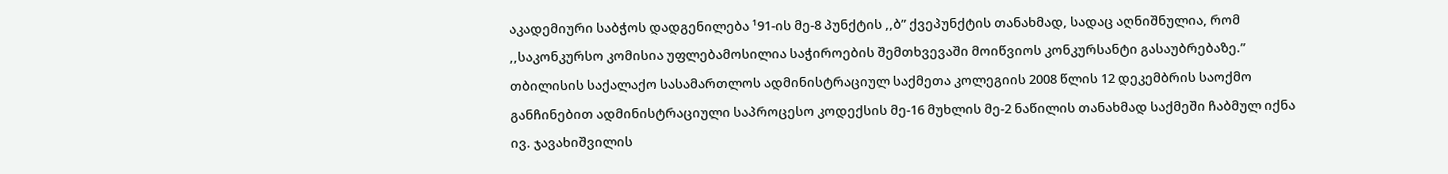აკადემიური საბჭოს დადგენილება ¹91-ის მე-8 პუნქტის ,,ბ” ქვეპუნქტის თანახმად, სადაც აღნიშნულია, რომ ,,საკონკურსო კომისია უფლებამოსილია საჭიროების შემთხვევაში მოიწვიოს კონკურსანტი გასაუბრებაზე.”
თბილისის საქალაქო სასამართლოს ადმინისტრაციულ საქმეთა კოლეგიის 2008 წლის 12 დეკემბრის საოქმო განჩინებით ადმინისტრაციული საპროცესო კოდექსის მე-16 მუხლის მე-2 ნაწილის თანახმად საქმეში ჩაბმულ იქნა ივ. ჯავახიშვილის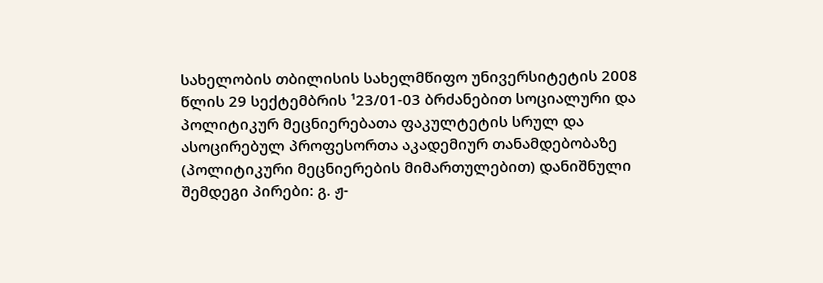სახელობის თბილისის სახელმწიფო უნივერსიტეტის 2008 წლის 29 სექტემბრის ¹23/01-03 ბრძანებით სოციალური და პოლიტიკურ მეცნიერებათა ფაკულტეტის სრულ და ასოცირებულ პროფესორთა აკადემიურ თანამდებობაზე (პოლიტიკური მეცნიერების მიმართულებით) დანიშნული შემდეგი პირები: გ. ჟ-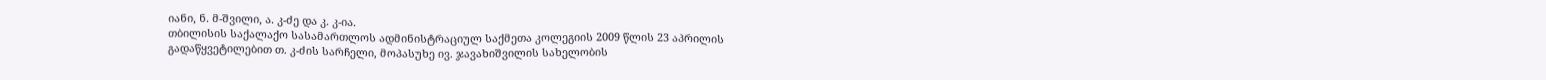იანი, ნ. მ-შვილი, ა. კ-ძე და კ. კ-ია.
თბილისის საქალაქო სასამართლოს ადმინისტრაციულ საქმეთა კოლეგიის 2009 წლის 23 აპრილის გადაწყვეტილებით თ. კ-ძის სარჩელი, მოპასუხე ივ. ჯავახიშვილის სახელობის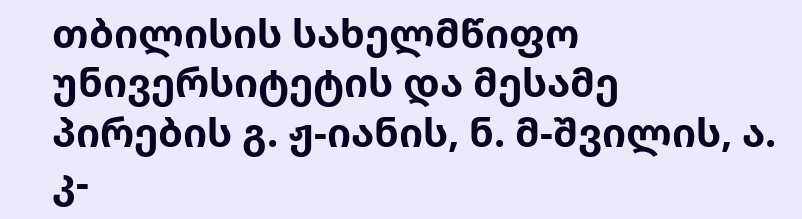თბილისის სახელმწიფო უნივერსიტეტის და მესამე პირების გ. ჟ-იანის, ნ. მ-შვილის, ა. კ-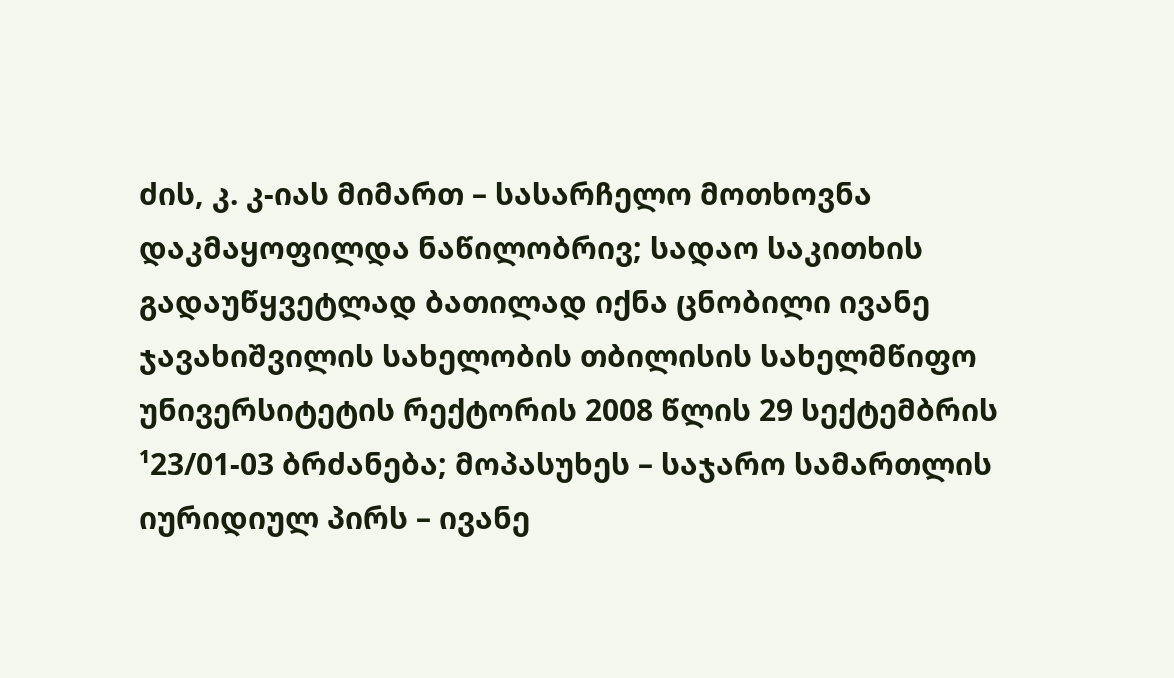ძის, კ. კ-იას მიმართ – სასარჩელო მოთხოვნა დაკმაყოფილდა ნაწილობრივ; სადაო საკითხის გადაუწყვეტლად ბათილად იქნა ცნობილი ივანე ჯავახიშვილის სახელობის თბილისის სახელმწიფო უნივერსიტეტის რექტორის 2008 წლის 29 სექტემბრის ¹23/01-03 ბრძანება; მოპასუხეს – საჯარო სამართლის იურიდიულ პირს – ივანე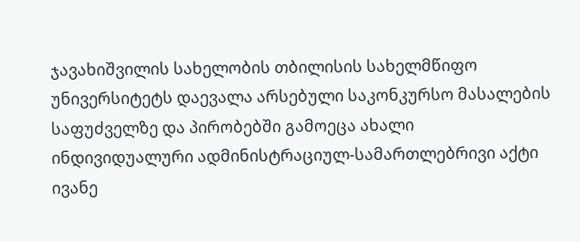ჯავახიშვილის სახელობის თბილისის სახელმწიფო უნივერსიტეტს დაევალა არსებული საკონკურსო მასალების საფუძველზე და პირობებში გამოეცა ახალი ინდივიდუალური ადმინისტრაციულ-სამართლებრივი აქტი ივანე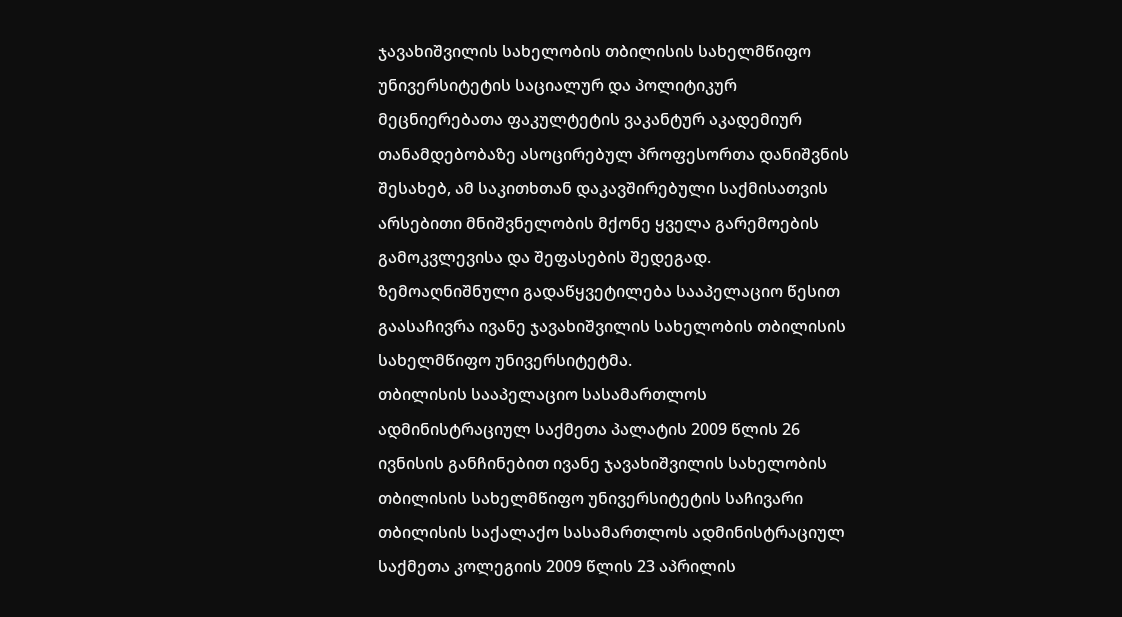ჯავახიშვილის სახელობის თბილისის სახელმწიფო უნივერსიტეტის საციალურ და პოლიტიკურ მეცნიერებათა ფაკულტეტის ვაკანტურ აკადემიურ თანამდებობაზე ასოცირებულ პროფესორთა დანიშვნის შესახებ, ამ საკითხთან დაკავშირებული საქმისათვის არსებითი მნიშვნელობის მქონე ყველა გარემოების გამოკვლევისა და შეფასების შედეგად.
ზემოაღნიშნული გადაწყვეტილება სააპელაციო წესით გაასაჩივრა ივანე ჯავახიშვილის სახელობის თბილისის სახელმწიფო უნივერსიტეტმა.
თბილისის სააპელაციო სასამართლოს ადმინისტრაციულ საქმეთა პალატის 2009 წლის 26 ივნისის განჩინებით ივანე ჯავახიშვილის სახელობის თბილისის სახელმწიფო უნივერსიტეტის საჩივარი თბილისის საქალაქო სასამართლოს ადმინისტრაციულ საქმეთა კოლეგიის 2009 წლის 23 აპრილის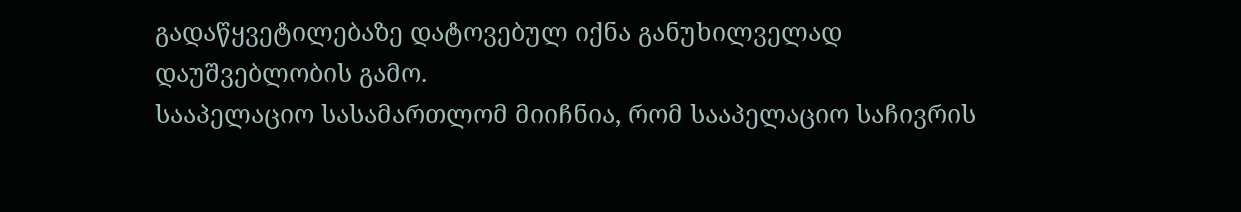გადაწყვეტილებაზე დატოვებულ იქნა განუხილველად დაუშვებლობის გამო.
სააპელაციო სასამართლომ მიიჩნია, რომ სააპელაციო საჩივრის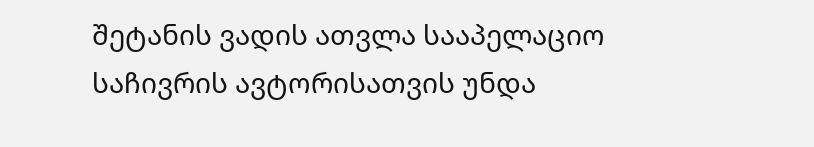შეტანის ვადის ათვლა სააპელაციო საჩივრის ავტორისათვის უნდა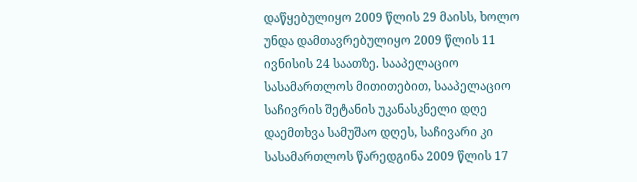დაწყებულიყო 2009 წლის 29 მაისს, ხოლო უნდა დამთავრებულიყო 2009 წლის 11 ივნისის 24 საათზე. სააპელაციო სასამართლოს მითითებით, სააპელაციო საჩივრის შეტანის უკანასკნელი დღე დაემთხვა სამუშაო დღეს, საჩივარი კი სასამართლოს წარედგინა 2009 წლის 17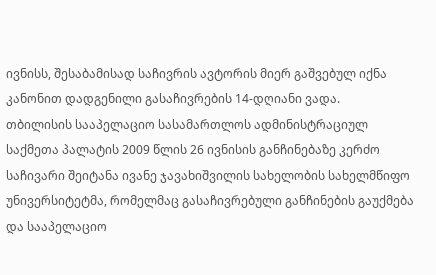ივნისს, შესაბამისად საჩივრის ავტორის მიერ გაშვებულ იქნა კანონით დადგენილი გასაჩივრების 14-დღიანი ვადა.
თბილისის სააპელაციო სასამართლოს ადმინისტრაციულ საქმეთა პალატის 2009 წლის 26 ივნისის განჩინებაზე კერძო საჩივარი შეიტანა ივანე ჯავახიშვილის სახელობის სახელმწიფო უნივერსიტეტმა, რომელმაც გასაჩივრებული განჩინების გაუქმება და სააპელაციო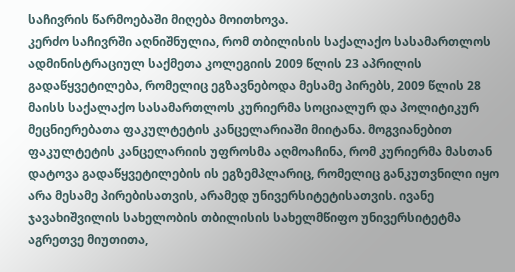საჩივრის წარმოებაში მიღება მოითხოვა.
კერძო საჩივრში აღნიშნულია, რომ თბილისის საქალაქო სასამართლოს ადმინისტრაციულ საქმეთა კოლეგიის 2009 წლის 23 აპრილის გადაწყვეტილება, რომელიც ეგზავნებოდა მესამე პირებს, 2009 წლის 28 მაისს საქალაქო სასამართლოს კურიერმა სოციალურ და პოლიტიკურ მეცნიერებათა ფაკულტეტის კანცელარიაში მიიტანა. მოგვიანებით ფაკულტეტის კანცელარიის უფროსმა აღმოაჩინა, რომ კურიერმა მასთან დატოვა გადაწყვეტილების ის ეგზემპლარიც, რომელიც განკუთვნილი იყო არა მესამე პირებისათვის, არამედ უნივერსიტეტისათვის. ივანე ჯავახიშვილის სახელობის თბილისის სახელმწიფო უნივერსიტეტმა აგრეთვე მიუთითა,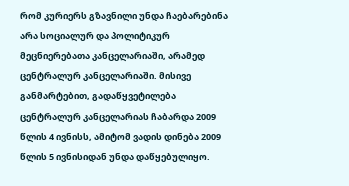რომ კურიერს გზავნილი უნდა ჩაებარებინა არა სოციალურ და პოლიტიკურ მეცნიერებათა კანცელარიაში, არამედ ცენტრალურ კანცელარიაში. მისივე განმარტებით, გადაწყვეტილება ცენტრალურ კანცელარიას ჩაბარდა 2009 წლის 4 ივნისს, ამიტომ ვადის დინება 2009 წლის 5 ივნისიდან უნდა დაწყებულიყო.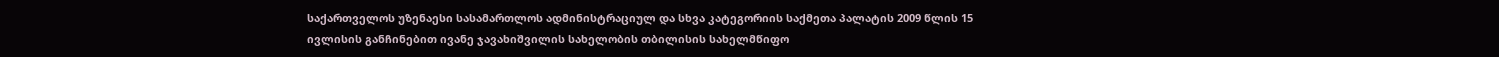საქართველოს უზენაესი სასამართლოს ადმინისტრაციულ და სხვა კატეგორიის საქმეთა პალატის 2009 წლის 15 ივლისის განჩინებით ივანე ჯავახიშვილის სახელობის თბილისის სახელმწიფო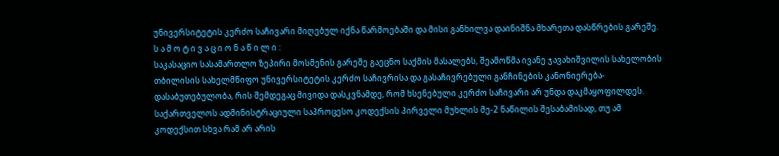უნივერსიტეტის კერძო საჩივარი მიღებულ იქნა წარმოებაში და მისი განხილვა დაინიშნა მხარეთა დასწრების გარეშე.
ს ა მ ო ტ ი ვ ა ც ი ო ნ ა წ ი ლ ი :
საკასაციო სასამართლო ზეპირი მოსმენის გარეშე გაეცნო საქმის მასალებს, შეამოწმა ივანე ჯავახიშვილის სახელობის თბილისის სახელმწიფო უნივერსიტეტის კერძო საჩივრისა და გასაჩივრებული განჩინების კანონიერება-დასაბუთებულობა, რის შემდეგაც მივიდა დასკვნამდე, რომ ხსენებული კერძო საჩივარი არ უნდა დაკმაყოფილდეს.
საქართველოს ადმინისტრაციული საპროცესო კოდექსის პირველი მუხლის მე-2 ნაწილის შესაბამისად, თუ ამ კოდექსით სხვა რამ არ არის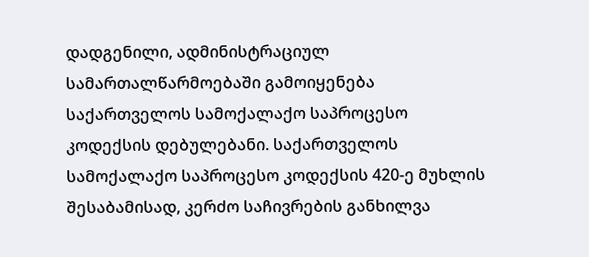დადგენილი, ადმინისტრაციულ სამართალწარმოებაში გამოიყენება საქართველოს სამოქალაქო საპროცესო კოდექსის დებულებანი. საქართველოს სამოქალაქო საპროცესო კოდექსის 420-ე მუხლის შესაბამისად, კერძო საჩივრების განხილვა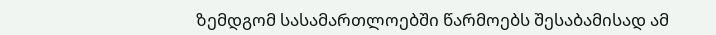ზემდგომ სასამართლოებში წარმოებს შესაბამისად ამ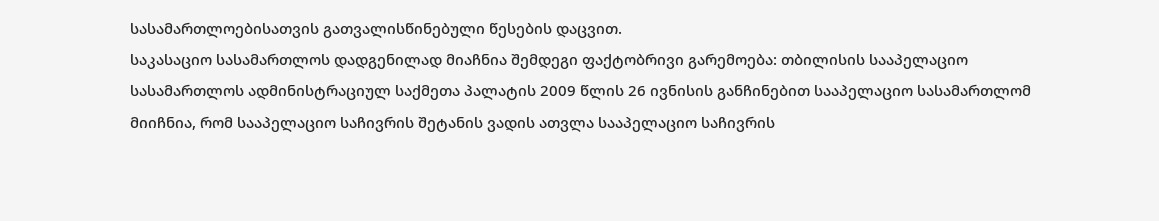სასამართლოებისათვის გათვალისწინებული წესების დაცვით.
საკასაციო სასამართლოს დადგენილად მიაჩნია შემდეგი ფაქტობრივი გარემოება: თბილისის სააპელაციო სასამართლოს ადმინისტრაციულ საქმეთა პალატის 2009 წლის 26 ივნისის განჩინებით სააპელაციო სასამართლომ მიიჩნია, რომ სააპელაციო საჩივრის შეტანის ვადის ათვლა სააპელაციო საჩივრის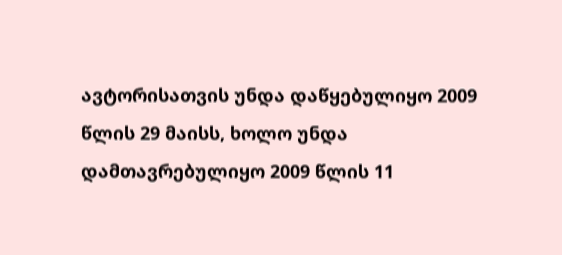ავტორისათვის უნდა დაწყებულიყო 2009 წლის 29 მაისს, ხოლო უნდა დამთავრებულიყო 2009 წლის 11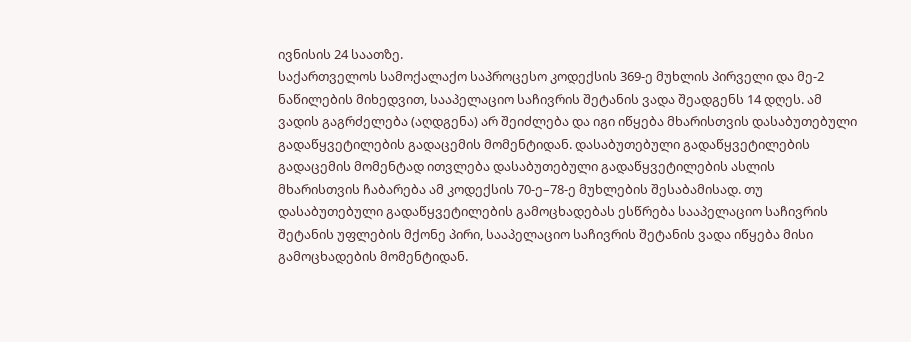ივნისის 24 საათზე.
საქართველოს სამოქალაქო საპროცესო კოდექსის 369-ე მუხლის პირველი და მე-2 ნაწილების მიხედვით, სააპელაციო საჩივრის შეტანის ვადა შეადგენს 14 დღეს. ამ ვადის გაგრძელება (აღდგენა) არ შეიძლება და იგი იწყება მხარისთვის დასაბუთებული გადაწყვეტილების გადაცემის მომენტიდან. დასაბუთებული გადაწყვეტილების გადაცემის მომენტად ითვლება დასაბუთებული გადაწყვეტილების ასლის მხარისთვის ჩაბარება ამ კოდექსის 70-ე–78-ე მუხლების შესაბამისად. თუ დასაბუთებული გადაწყვეტილების გამოცხადებას ესწრება სააპელაციო საჩივრის შეტანის უფლების მქონე პირი, სააპელაციო საჩივრის შეტანის ვადა იწყება მისი გამოცხადების მომენტიდან.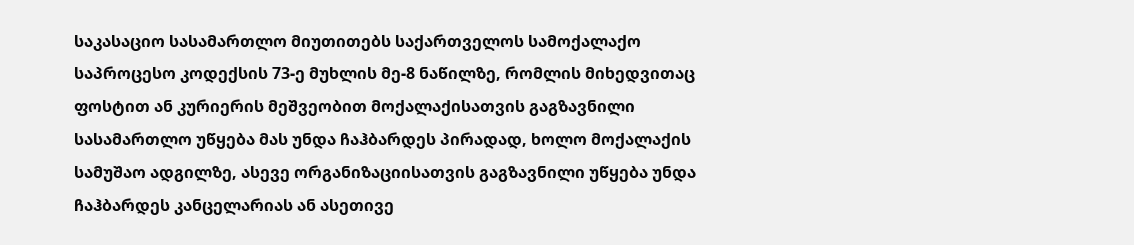საკასაციო სასამართლო მიუთითებს საქართველოს სამოქალაქო საპროცესო კოდექსის 73-ე მუხლის მე-8 ნაწილზე, რომლის მიხედვითაც ფოსტით ან კურიერის მეშვეობით მოქალაქისათვის გაგზავნილი სასამართლო უწყება მას უნდა ჩაჰბარდეს პირადად, ხოლო მოქალაქის სამუშაო ადგილზე, ასევე ორგანიზაციისათვის გაგზავნილი უწყება უნდა ჩაჰბარდეს კანცელარიას ან ასეთივე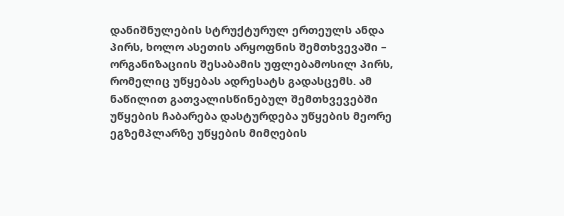დანიშნულების სტრუქტურულ ერთეულს ანდა პირს, ხოლო ასეთის არყოფნის შემთხვევაში – ორგანიზაციის შესაბამის უფლებამოსილ პირს, რომელიც უწყებას ადრესატს გადასცემს. ამ ნაწილით გათვალისწინებულ შემთხვევებში უწყების ჩაბარება დასტურდება უწყების მეორე ეგზემპლარზე უწყების მიმღების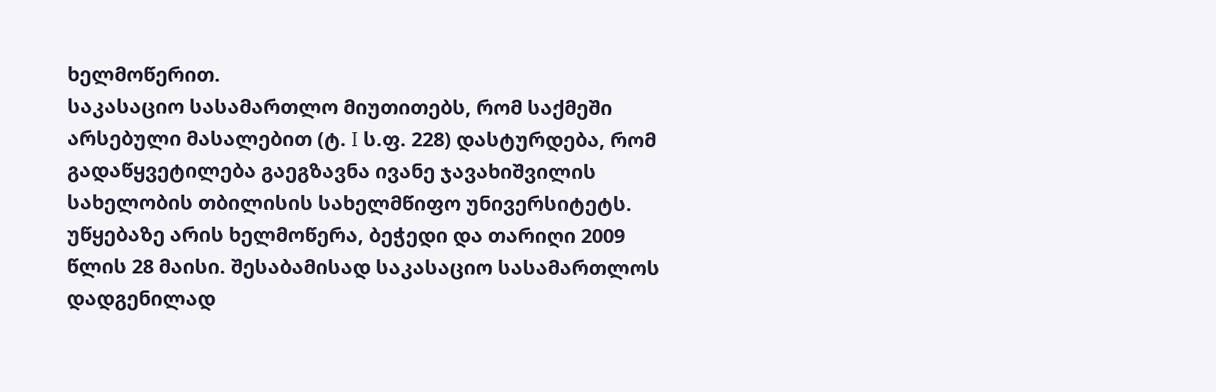ხელმოწერით.
საკასაციო სასამართლო მიუთითებს, რომ საქმეში არსებული მასალებით (ტ. I ს.ფ. 228) დასტურდება, რომ გადაწყვეტილება გაეგზავნა ივანე ჯავახიშვილის სახელობის თბილისის სახელმწიფო უნივერსიტეტს. უწყებაზე არის ხელმოწერა, ბეჭედი და თარიღი 2009 წლის 28 მაისი. შესაბამისად საკასაციო სასამართლოს დადგენილად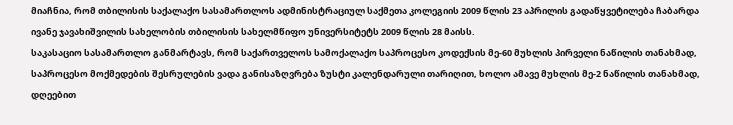მიაჩნია, რომ თბილისის საქალაქო სასამართლოს ადმინისტრაციულ საქმეთა კოლეგიის 2009 წლის 23 აპრილის გადაწყვეტილება ჩაბარდა ივანე ჯავახიშვილის სახელობის თბილისის სახელმწიფო უნივერსიტეტს 2009 წლის 28 მაისს.
საკასაციო სასამართლო განმარტავს, რომ საქართველოს სამოქალაქო საპროცესო კოდექსის მე-60 მუხლის პირველი ნაწილის თანახმად, საპროცესო მოქმედების შესრულების ვადა განისაზღვრება ზუსტი კალენდარული თარიღით, ხოლო ამავე მუხლის მე-2 ნაწილის თანახმად, დღეებით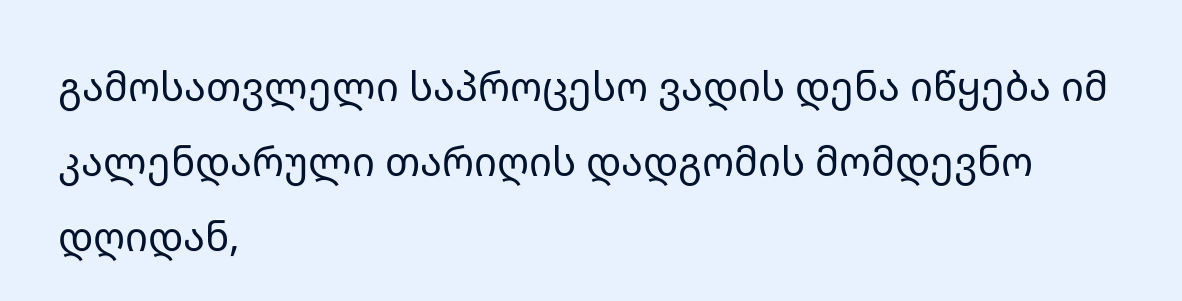გამოსათვლელი საპროცესო ვადის დენა იწყება იმ კალენდარული თარიღის დადგომის მომდევნო დღიდან,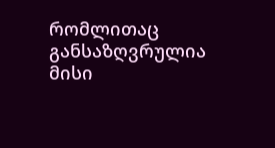რომლითაც განსაზღვრულია მისი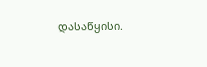დასაწყისი.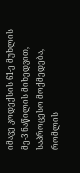იმავე კოდექსის 61-ე მუხლის მე-3 ნაწილის მიხედვით, საპროცესო მოქმედება, რომლის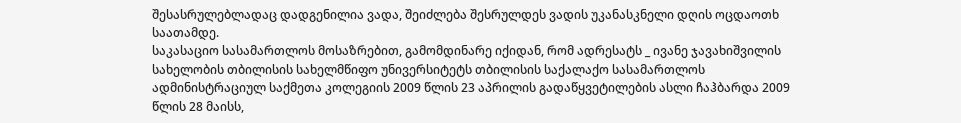შესასრულებლადაც დადგენილია ვადა, შეიძლება შესრულდეს ვადის უკანასკნელი დღის ოცდაოთხ საათამდე.
საკასაციო სასამართლოს მოსაზრებით, გამომდინარე იქიდან, რომ ადრესატს _ ივანე ჯავახიშვილის სახელობის თბილისის სახელმწიფო უნივერსიტეტს თბილისის საქალაქო სასამართლოს ადმინისტრაციულ საქმეთა კოლეგიის 2009 წლის 23 აპრილის გადაწყვეტილების ასლი ჩაჰბარდა 2009 წლის 28 მაისს,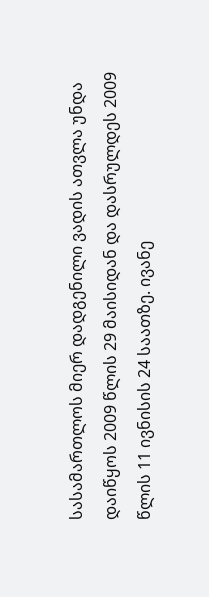სასამართლოს მიერ დადგენილი ვადის ათვლა უნდა დაიწყოს 2009 წლის 29 მაისიდან და დასრულდეს 2009 წლის 11 ივნისის 24 საათზე. ივანე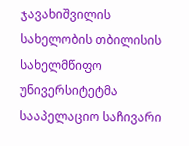ჯავახიშვილის სახელობის თბილისის სახელმწიფო უნივერსიტეტმა სააპელაციო საჩივარი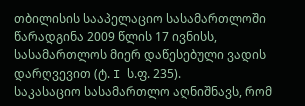თბილისის სააპელაციო სასამართლოში წარადგინა 2009 წლის 17 ივნისს, სასამართლოს მიერ დაწესებული ვადის დარღვევით (ტ. I ს.ფ. 235).
საკასაციო სასამართლო აღნიშნავს, რომ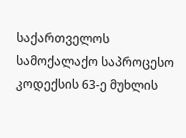საქართველოს სამოქალაქო საპროცესო კოდექსის 63-ე მუხლის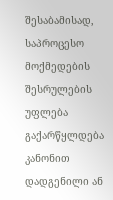შესაბამისად, საპროცესო მოქმედების შესრულების უფლება გაქარწყლდება კანონით დადგენილი ან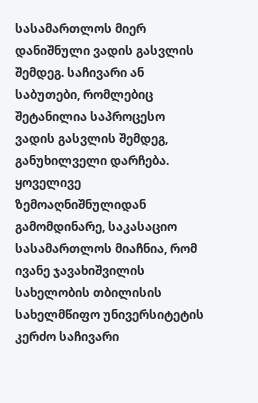სასამართლოს მიერ დანიშნული ვადის გასვლის შემდეგ. საჩივარი ან საბუთები, რომლებიც შეტანილია საპროცესო ვადის გასვლის შემდეგ, განუხილველი დარჩება.
ყოველივე ზემოაღნიშნულიდან გამომდინარე, საკასაციო სასამართლოს მიაჩნია, რომ ივანე ჯავახიშვილის სახელობის თბილისის სახელმწიფო უნივერსიტეტის კერძო საჩივარი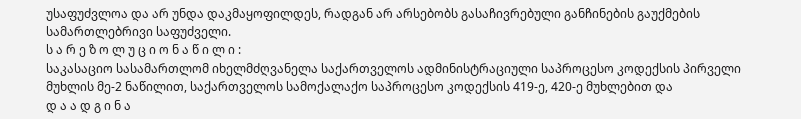უსაფუძვლოა და არ უნდა დაკმაყოფილდეს, რადგან არ არსებობს გასაჩივრებული განჩინების გაუქმების სამართლებრივი საფუძველი.
ს ა რ ე ზ ო ლ უ ც ი ო ნ ა წ ი ლ ი :
საკასაციო სასამართლომ იხელმძღვანელა საქართველოს ადმინისტრაციული საპროცესო კოდექსის პირველი მუხლის მე-2 ნაწილით, საქართველოს სამოქალაქო საპროცესო კოდექსის 419-ე, 420-ე მუხლებით და
დ ა ა დ გ ი ნ ა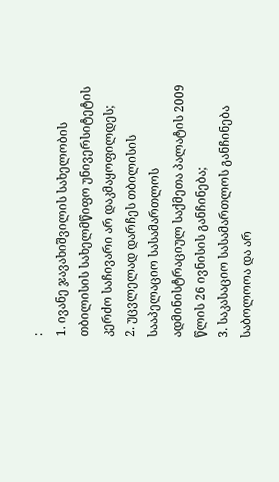:
1. ივანე ჯავახიშვილის სახელობის თბილისის სახელმწიფო უნივერსიტეტის კერძო საჩივარი არ დაკმაყოფილდეს;
2. უცვლელად დარჩეს თბილისის სააპელაციო სასამართლოს ადმინისტრაციულ საქმეთა პალატის 2009 წლის 26 ივნისის განჩინება;
3. საკასაციო სასამართლოს განჩინება საბოლოოა და არ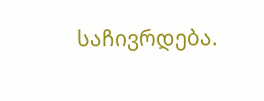საჩივრდება.